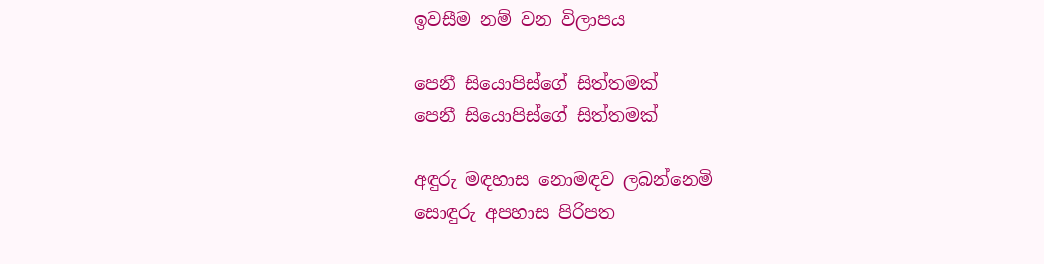ඉවසීම නම් වන විලාපය

පෙනී සියොපිස්ගේ සිත්තමක්
පෙනී සියොපිස්ගේ සිත්තමක්

අඳුරු මඳහාස නොමඳව ලබන්නෙමි
සොඳුරු අපහාස පිරිපත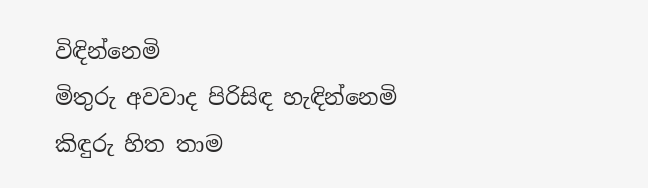විඳින්නෙමි
මිතුරු අවවාද පිරිසිඳ හැඳින්නෙමි
කිඳුරු හිත තාම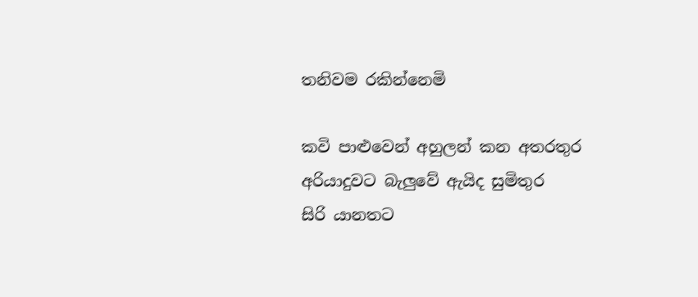තනිවම රකින්නෙමි

කවි පාළුවෙන් අහුලන් කන අතරතුර
අරියාදුවට බැලුවේ ඇයිද සුමිතුර
සිරි යානතට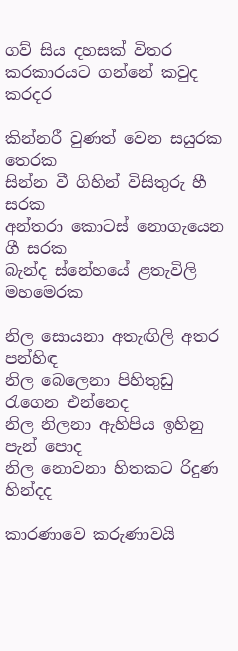ගව් සිය දහසක් විතර
කරකාරයට ගන්නේ කවුද කරදර

කින්නරී වුණත් වෙන සයුරක තෙරක
සින්න වී ගිහින් විසිතුරු හී සරක
අන්තරා කොටස් නොගැයෙන ගී සරක
බැන්ද ස්නේහයේ ළතැවිලි මහමෙරක

නිල සොයනා අතැඟිලි අතර පන්හිඳ
නිල බෙලෙනා පිහිතුඩු රැගෙන එන්නෙද
නිල නිලනා ඇහිපිය ඉහිනු පැන් පොද
නිල නොවනා හිතකට රිදුණ හින්දද

කාරණාවෙ කරුණාවයි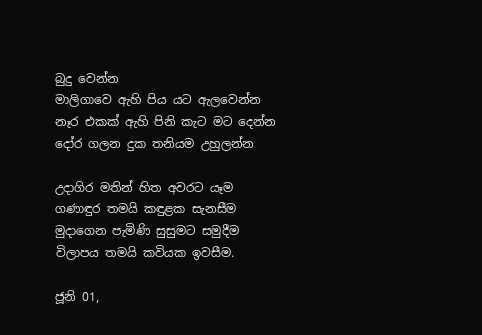බුදු වෙන්න
මාලිගාවෙ ඇහි පිය යට ඇලවෙන්න
නෑර එකක් ඇහි පිනි කැට මට දෙන්න
දෝර ගලන දුක තනියම උහුලන්න

උදාගිර මතින් හිත අවරට යෑම
ගණාඳුර තමයි කඳුළක සැනසීම
මුදාගෙන පැමිණි සුසුමට සමුදීම
විලාපය තමයි කවියක ඉවසීම.

ජූනි 01,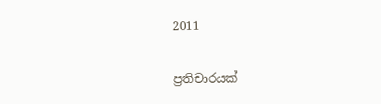2011

ප්‍රතිචාරයක්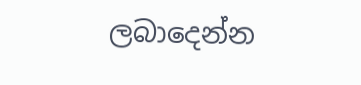ලබාදෙන්න